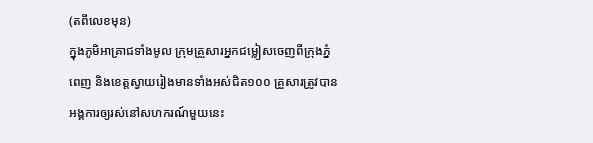(តពីលេខមុន)
ក្នុងភូមិអាគ្រាជទាំងមូល ក្រុមគ្រួសារអ្នកជម្លៀសចេញពីក្រុងភ្នំពេញ និងខេត្តស្វាយរៀងមានទាំងអស់ជិត១០០ គ្រួសារត្រូវបានអង្គការឲ្យរស់នៅសហករណ៍មួយនេះ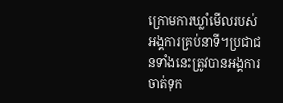ក្រោមការឃ្លាំមើលរបស់អង្គការគ្រប់នាទី។ប្រជាជនទាំងនេះត្រូវបានអង្គការចាត់ទុក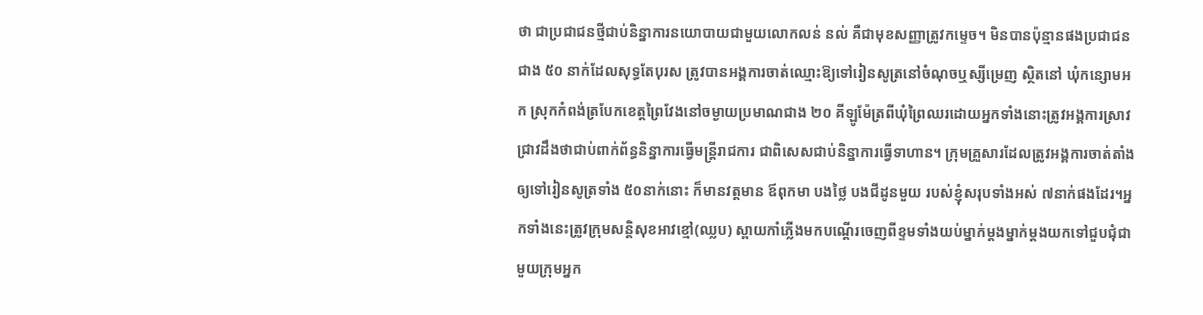ថា ជាប្រជាជនថ្មីជាប់និន្នាការនយោបាយជាមួយលោកលន់ នល់ គឺជាមុខសញ្ញាត្រូវកម្ទេច។ មិនបានប៉ុន្មានផងប្រជាជនជាង ៥០ នាក់ដែលសុទ្ធតែបុរស ត្រូវបានអង្គការចាត់ឈ្មោះឱ្យទៅរៀនសូត្រនៅចំណុចឬស្សីម្រេញ ស្ថិតនៅ ឃុំកន្សោមអក ស្រុកកំពង់ត្របែកខេត្តព្រៃវែងនៅចម្ងាយប្រមាណជាង ២០ គីឡូម៉ែត្រពីឃុំព្រៃឈរដោយអ្នកទាំងនោះត្រូវអង្គការស្រាវជ្រាវដឹងថាជាប់ពាក់ព័ន្ធនិន្នាការធ្វើមន្ត្រីរាជការ ជាពិសេសជាប់និន្នាការធ្វើទាហាន។ ក្រុមគ្រួសារដែលត្រូវអង្គការចាត់តាំងឲ្យទៅរៀនសូត្រទាំង ៥០នាក់នោះ ក៏មានវត្តមាន ឪពុកមា បងថ្លៃ បងជីដូនមួយ របស់ខ្ញុំសរុបទាំងអស់ ៧នាក់ផងដែរ។អ្នកទាំងនេះត្រូវក្រុមសន្តិសុខអាវខ្មៅ(ឈ្លប) ស្ពាយកាំភ្លើងមកបណ្ដើរចេញពីខ្ទមទាំងយប់ម្នាក់ម្ដងម្នាក់ម្ដងយកទៅជួបជុំជាមួយក្រុមអ្នក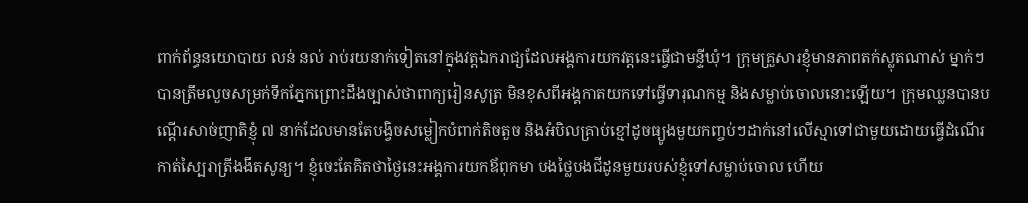ពាក់ព័ន្ធនយោបាយ លន់ នល់ រាប់រយនាក់ទៀតនៅក្នុងវត្តឯករាជ្យដែលអង្គការយកវត្តនេះធ្វើជាមន្ទីឃុំ។ ក្រុមគ្រួសារខ្ញុំមានភាពតក់ស្លុតណាស់ ម្នាក់ៗបានត្រឹមលួចសម្រក់ទឹកភ្នែកព្រោះដឹងច្បាស់ថាពាក្យរៀនសូត្រ មិនខុសពីអង្គកាតយកទៅធ្វើទារុណកម្ម និងសម្លាប់ចោលនោះឡើយ។ ក្រុមឈ្លនបានបណ្តើរសាច់ញាតិខ្ញុំ ៧ នាក់ដែលមានតែបង្វិចសម្លៀកបំពាក់តិចតួច និងអំបិលគ្រាប់ខ្មៅដូចធ្យូងមួយកញ្ចប់ៗដាក់នៅលើស្មាទៅជាមួយដោយធ្វើដំណើរកាត់ស្បៃរាត្រីងងឹតសូន្យ។ ខ្ញុំចេះតែគិតថាថ្ងៃនេះអង្គការយកឪពុកមា បងថ្លៃបងជីដូនមួយរបស់ខ្ញុំទៅសម្លាប់ចោល ហើយ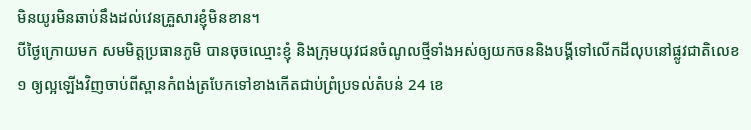មិនយូរមិនឆាប់នឹងដល់វេនគ្រួសារខ្ញុំមិនខាន។
បីថ្ងៃក្រោយមក សមមិត្តប្រធានភូមិ បានចុចឈ្មោះខ្ញុំ និងក្រុមយុវជនចំណូលថ្មីទាំងអស់ឲ្យយកចននិងបង្គីទៅលើកដីលុបនៅផ្លូវជាតិលេខ ១ ឲ្យល្អឡើងវិញចាប់ពីស្ពានកំពង់ត្របែកទៅខាងកើតជាប់ព្រំប្រទល់តំបន់ 24 ខេ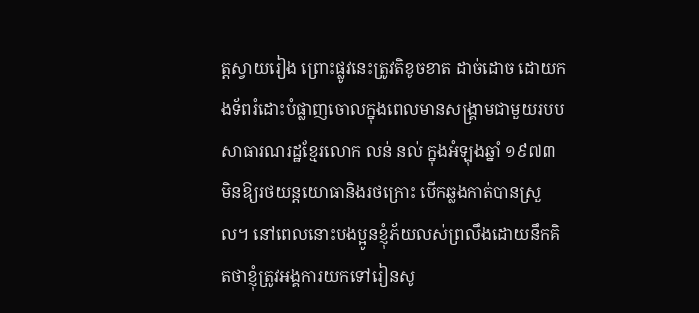ត្តស្វាយរៀង ព្រោះផ្លូវនេះត្រូវតិខូចខាត ដាច់ដោច ដោយកងទ័ពរំដោះបំផ្លាញចោលក្នុងពេលមានសង្គ្រាមជាមួយរបបសាធារណរដ្ឋខ្មែរលោក លន់ នល់ ក្នុងអំឡុងឆ្នាំ ១៩៧៣ មិនឱ្យរថយន្តយោធានិងរថក្រោះ បើកឆ្លងកាត់បានស្រួល។ នៅពេលនោះបងប្អូនខ្ញុំភ័យលស់ព្រលឹងដោយនឹកគិតថាខ្ញុំត្រូវអង្គការយកទៅរៀនសូ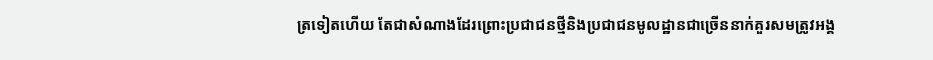ត្រទៀតហើយ តែជាសំណាងដែរព្រោះប្រជាជនថ្មីនិងប្រជាជនមូលដ្ឋានជាច្រើននាក់គួរសមត្រូវអង្គ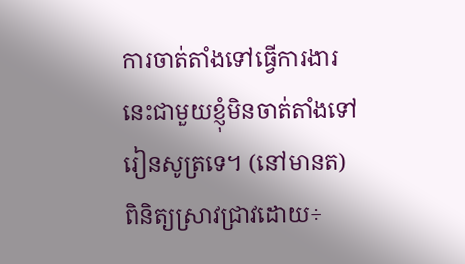ការចាត់តាំងទៅធ្វើការងារនេះជាមួយខ្ញុំមិនចាត់តាំងទៅរៀនសូត្រទេ។ (នៅមានត)
ពិនិត្យស្រាវជ្រាវដោយ÷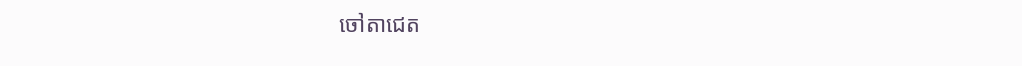ចៅតាជេត